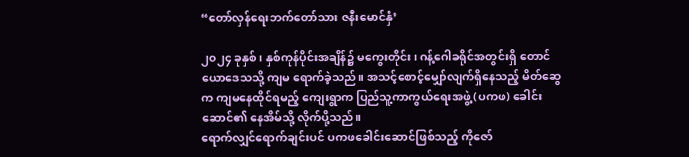“တော်လှန်ရေးဘက်တော်သား ဇနီးမောင်နှံ’

၂၀၂၄ ခုနှစ်၊ နှစ်ကုန်ပိုင်းအချိန်၌ မကွေးတိုင်း၊ ဂန့်ဂေါခရိုင်အတွင်းရှိ တောင်ယောဒေသသို့ ကျမ ရောက်ခဲ့သည်။ အသင့်စောင့်မျှော်လျက်ရှိနေသည့် မိတ်ဆွေက ကျမနေထိုင်ရမည့် ကျေးရွာက ပြည်သူ့ကာကွယ်ရေးအဖွဲ့ (ပကဖ) ခေါင်းဆောင်၏ နေအိမ်သို့ လိုက်ပို့သည်။
ရောက်လျှင်ရောက်ချင်းပင် ပကဖခေါင်းဆောင်ဖြစ်သည့် ကိုဇော်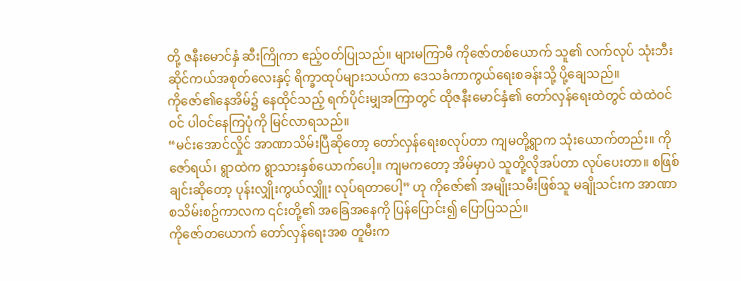တို့ ဇနီးမောင်နှံ ဆီးကြိုကာ ဧည့်ဝတ်ပြုသည်။ များမကြာမီ ကိုဇော်တစ်ယောက် သူ၏ လက်လုပ် သုံးဘီးဆိုင်ကယ်အစုတ်လေးနှင့် ရိက္ခာထုပ်များသယ်ကာ ဒေသခံကာကွယ်ရေးစခန်းသို့ ပို့ချေသည်။
ကိုဇော်၏နေအိမ်၌ နေထိုင်သည့် ရက်ပိုင်းမျှအကြာတွင် ထိုဇနီးမောင်နှံ၏ တော်လှန်ရေးထဲတွင် ထဲထဲဝင်ဝင် ပါဝင်နေကြပုံကို မြင်လာရသည်။
“မင်းအောင်လှိုင် အာဏာသိမ်းပြီဆိုတော့ တော်လှန်ရေးစလုပ်တာ ကျမတို့ရွာက သုံးယောက်တည်း။ ကိုဇော်ရယ်၊ ရွာထဲက ရွာသားနှစ်ယောက်ပေါ့။ ကျမကတော့ အိမ်မှာပဲ သူတို့လိုအပ်တာ လုပ်ပေးတာ။ စဖြစ်ချင်းဆိုတော့ ပုန်းလျှိုးကွယ်လျှိူး လုပ်ရတာပေါ့” ဟု ကိုဇော်၏ အမျိုးသမီးဖြစ်သူ မချိုသင်းက အာဏာစသိမ်းစဥ်ကာလက ၎င်းတို့၏ အခြေအနေကို ပြန်ပြောင်း၍ ပြောပြသည်။
ကိုဇော်တယောက် တော်လှန်ရေးအစ တူမီးက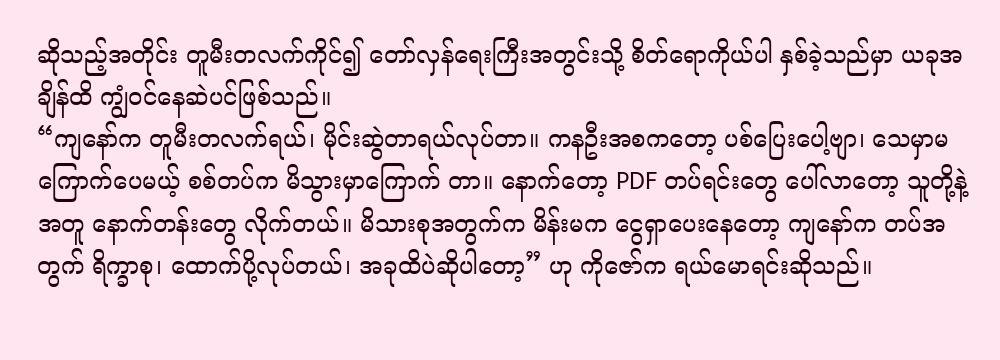ဆိုသည့်အတိုင်း တူမီးတလက်ကိုင်၍ တော်လှန်ရေးကြီးအတွင်းသို့ စိတ်ရောကိုယ်ပါ နှစ်ခဲ့သည်မှာ ယခုအချိန်ထိ ကျွံဝင်နေဆဲပင်ဖြစ်သည်။
“ကျနော်က တူမီးတလက်ရယ်၊ မိုင်းဆွဲတာရယ်လုပ်တာ။ ကနဦးအစကတော့ ပစ်ပြေးပေါ့ဗျာ၊ သေမှာမကြောက်ပေမယ့် စစ်တပ်က မိသွားမှာကြောက် တာ။ နောက်တော့ PDF တပ်ရင်းတွေ ပေါ်လာတော့ သူတို့နဲ့အတူ နောက်တန်းတွေ လိုက်တယ်။ မိသားစုအတွက်က မိန်းမက ငွေရှာပေးနေတော့ ကျနော်က တပ်အတွက် ရိက္ခာစု၊ ထောက်ပို့လုပ်တယ်၊ အခုထိပဲဆိုပါတော့” ဟု ကိုဇော်က ရယ်မောရင်းဆိုသည်။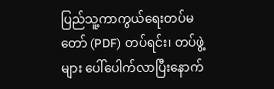ပြည်သူ့ကာကွယ်ရေးတပ်မတော် (PDF) တပ်ရင်း၊ တပ်ဖွဲ့များ ပေါ်ပေါက်လာပြီးနောက်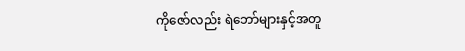ကိုဇော်လည်း ရဲဘော်များနှင့်အတူ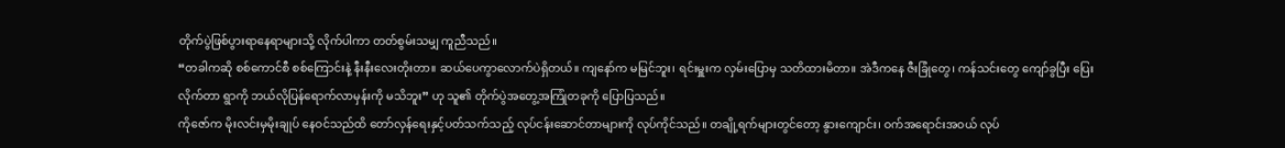တိုက်ပွဲဖြစ်ပွားရာနေရာများသို့ လိုက်ပါကာ တတ်စွမ်းသမျှ ကူညီသည်။
“တခါကဆို စစ်ကောင်စီ စစ်ကြောင်းနဲ့ နီးနီးလေးတိုးတာ။ ဆယ်ပေကွာလောက်ပဲရှိတယ်။ ကျနော်က မမြင်ဘူး၊ ရင်းမှူးက လှမ်းပြောမှ သတိထားမိတာ။ အဲဒီကနေ ဇီးခြုံတွေ၊ ကန်သင်းတွေ ကျော်ခွပြီး ပြေးလိုက်တာ ရွာကို ဘယ်လိုပြန်ရောက်လာမှန်းကို မသိဘူး” ဟု သူ၏ တိုက်ပွဲအတွေ့အကြုံတခုကို ပြောပြသည်။
ကိုဇော်က မိုးလင်းမှမိုးချုပ် နေဝင်သည်ထိ တော်လှန်ရေးနှင့်ပတ်သက်သည့် လုပ်ငန်းဆောင်တာများကို လုပ်ကိုင်သည်။ တချို့ရက်များတွင်တော့ နွားကျောင်း၊ ဝက်အရောင်းအဝယ် လုပ်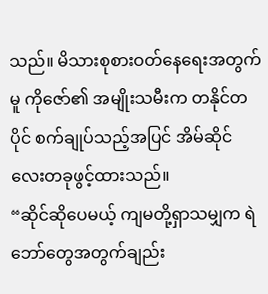သည်။ မိသားစုစားဝတ်နေရေးအတွက်မူ ကိုဇော်၏ အမျိုးသမီးက တနိုင်တပိုင် စက်ချုပ်သည့်အပြင် အိမ်ဆိုင်လေးတခုဖွင့်ထားသည်။
“ဆိုင်ဆိုပေမယ့် ကျမတို့ရှာသမျှက ရဲဘော်တွေအတွက်ချည်း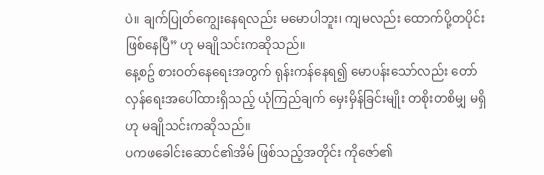ပဲ။ ချက်ပြုတ်ကျွေးနေရလည်း မမောပါဘူး၊ ကျမလည်း ထောက်ပို့တပိုင်းဖြစ်နေပြီ” ဟု မချိုသင်းကဆိုသည်။
နေ့စဥ် စားဝတ်နေရေးအတွက် ရုန်းကန်နေရ၍ မောပန်းသော်လည်း တော်လှန်ရေးအပေါ်ထားရှိသည့် ယုံကြည်ချက် မှေးမှိန်ခြင်းမျိုး တစိုးတစိမျှ မရှိဟု မချိုသင်းကဆိုသည်။
ပကဖခေါင်းဆောင်၏အိမ် ဖြစ်သည့်အတိုင်း ကိုဇော်၏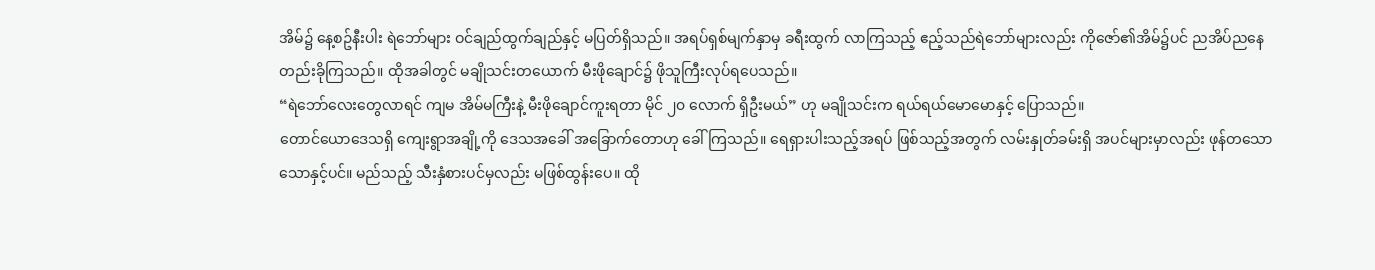အိမ်၌ နေ့စဥ်နီးပါး ရဲဘော်များ ဝင်ချည်ထွက်ချည်နှင့် မပြတ်ရှိသည်။ အရပ်ရှစ်မျက်နှာမှ ခရီးထွက် လာကြသည့် ဧည့်သည်ရဲဘော်များလည်း ကိုဇော်၏အိမ်၌ပင် ညအိပ်ညနေ တည်းခိုကြသည်။ ထိုအခါတွင် မချိုသင်းတယောက် မီးဖိုချောင်၌ ဖိုသူကြီးလုပ်ရပေသည်။
“ရဲဘော်လေးတွေလာရင် ကျမ အိမ်မကြီးနဲ့ မီးဖိုချောင်ကူးရတာ မိုင် ၂၀ လောက် ရှိဦးမယ်” ဟု မချိုသင်းက ရယ်ရယ်မောမောနှင့် ပြောသည်။
တောင်ယောဒေသရှိ ကျေးရွာအချို့ကို ဒေသအခေါ် အခြောက်တောဟု ခေါ်ကြသည်။ ရေရှားပါးသည့်အရပ် ဖြစ်သည့်အတွက် လမ်းနှုတ်ခမ်းရှိ အပင်များမှာလည်း ဖုန်တသောသောနှင့်ပင်။ မည်သည့် သီးနှံစားပင်မှလည်း မဖြစ်ထွန်းပေ။ ထို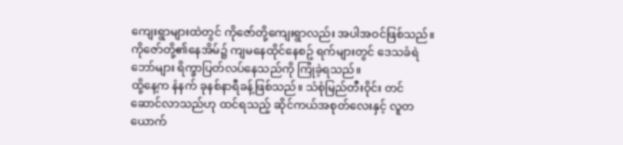ကျေးရွာများထဲတွင် ကိုဇော်တို့ကျေးရွာလည်း အပါအဝင်ဖြစ်သည်။
ကိုဇော်တို့၏နေအိမ်၌ ကျမနေထိုင်နေစဥ် ရက်များတွင် ဒေသခံရဲဘော်များ ရိက္ခာပြတ်လပ်နေသည်ကို ကြုံခဲ့ရသည်။
ထို့နေ့က နံနက် ခုနစ်နာရီခန့်ဖြစ်သည်။ သံစုံမြည်တီးဝိုင်း တင်ဆောင်လာသည်ဟု ထင်ရသည့် ဆိုင်ကယ်အစုတ်လေးနှင့် လူတယောက်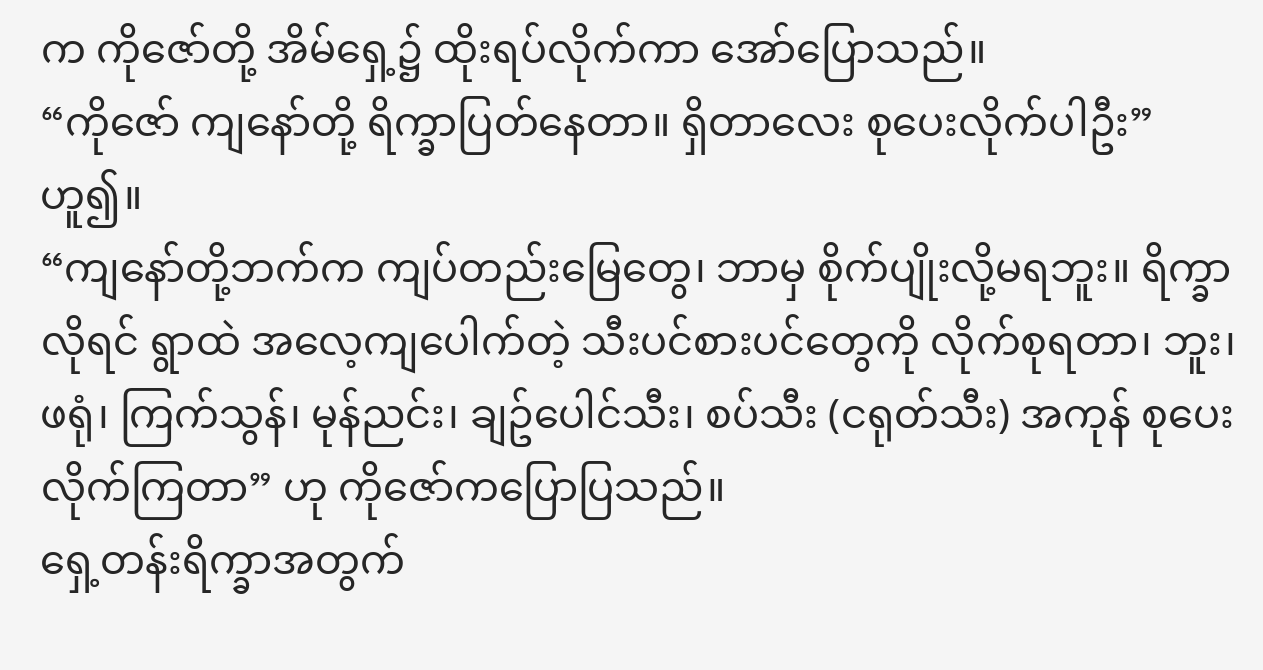က ကိုဇော်တို့ အိမ်ရှေ့၌ ထိုးရပ်လိုက်ကာ အော်ပြောသည်။
“ကိုဇော် ကျနော်တို့ ရိက္ခာပြတ်နေတာ။ ရှိတာလေး စုပေးလိုက်ပါဦး” ဟူ၍။
“ကျနော်တို့ဘက်က ကျပ်တည်းမြေတွေ၊ ဘာမှ စိုက်ပျိုးလို့မရဘူး။ ရိက္ခာလိုရင် ရွာထဲ အလေ့ကျပေါက်တဲ့ သီးပင်စားပင်တွေကို လိုက်စုရတာ၊ ဘူး၊ ဖရုံ၊ ကြက်သွန်၊ မုန်ညင်း၊ ချဥ်ပေါင်သီး၊ စပ်သီး (ငရုတ်သီး) အကုန် စုပေးလိုက်ကြတာ” ဟု ကိုဇော်ကပြောပြသည်။
ရှေ့တန်းရိက္ခာအတွက်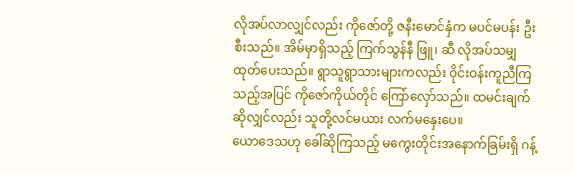လိုအပ်လာလျှင်လည်း ကိုဇော်တို့ ဇနီးမောင်နှံက မပင်မပန်း ဦးစီးသည်။ အိမ်မှာရှိသည့် ကြက်သွန်နီ ဖြူ၊ ဆီ လိုအပ်သမျှ ထုတ်ပေးသည်။ ရွာသူရွာသားများကလည်း ဝိုင်းဝန်းကူညီကြသည့်အပြင် ကိုဇော်ကိုယ်တိုင် ကြော်လှော်သည်။ ထမင်းချက်ဆိုလျှင်လည်း သူတို့လင်မယား လက်မနှေးပေ။
ယောဒေသဟု ခေါ်ဆိုကြသည့် မကွေးတိုင်းအနောက်ခြမ်းရှိ ဂန့်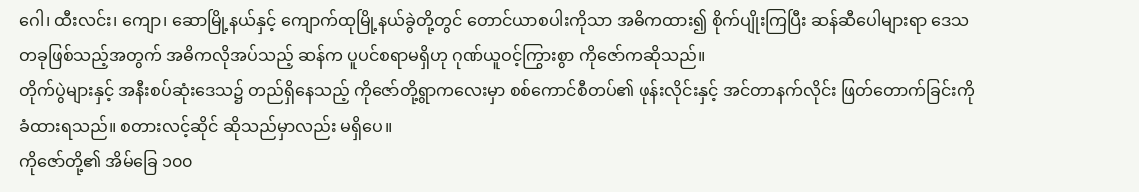ဂေါ၊ ထီးလင်း၊ ကျော၊ ဆောမြို့နယ်နှင့် ကျောက်ထုမြို့နယ်ခွဲတို့တွင် တောင်ယာစပါးကိုသာ အဓိကထား၍ စိုက်ပျိုးကြပြီး ဆန်ဆီပေါများရာ ဒေသတခုဖြစ်သည့်အတွက် အဓိကလိုအပ်သည့် ဆန်က ပူပင်စရာမရှိဟု ဂုဏ်ယူဝင့်ကြွားစွာ ကိုဇော်ကဆိုသည်။
တိုက်ပွဲများနှင့် အနီးစပ်ဆုံးဒေသ၌ တည်ရှိနေသည့် ကိုဇော်တို့ရွာကလေးမှာ စစ်ကောင်စီတပ်၏ ဖုန်းလိုင်းနှင့် အင်တာနက်လိုင်း ဖြတ်တောက်ခြင်းကို ခံထားရသည်။ စတားလင့်ဆိုင် ဆိုသည်မှာလည်း မရှိပေ။
ကိုဇော်တို့၏ အိမ်ခြေ ၁၀၀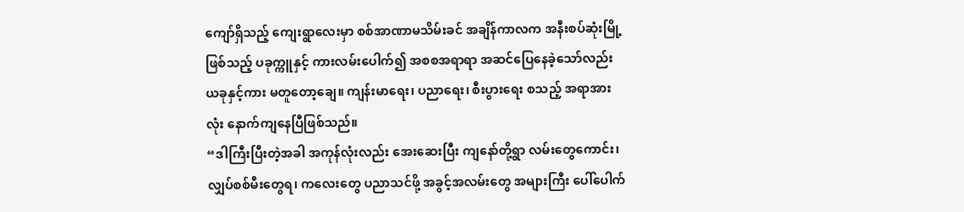ကျော်ရှိသည့် ကျေးရွာလေးမှာ စစ်အာဏာမသိမ်းခင် အချိန်ကာလက အနီးစပ်ဆုံးမြို့ဖြစ်သည့် ပခုက္ကူနှင့် ကားလမ်းပေါက်၍ အစစအရာရာ အဆင်ပြေနေခဲ့သော်လည်း ယခုနှင့်ကား မတူတော့ချေ။ ကျန်းမာရေး၊ ပညာရေး၊ စီးပွားရေး စသည့် အရာအားလုံး နောက်ကျနေပြီဖြစ်သည်။
“ဒါကြီးပြီးတဲ့အခါ အကုန်လုံးလည်း အေးဆေးပြီး ကျနော်တို့ရွာ လမ်းတွေကောင်း၊ လျှပ်စစ်မီးတွေရ၊ ကလေးတွေ ပညာသင်ဖို့ အခွင့်အလမ်းတွေ အများကြီး ပေါ်ပေါက်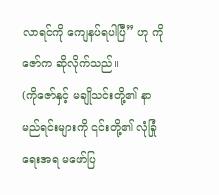လာရင်ကို ကျေနပ်ရပါပြီ” ဟု ကိုဇော်က ဆိုလိုက်သည်။
(ကိုဇော်နှင့် မချိုသင်းတို့၏ နာမည်ရင်းများကို ၎င်းတို့၏ လုံခြုံရေးအရ မဖော်ပြ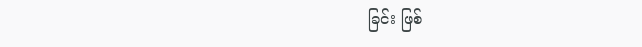ခြင်း ဖြစ်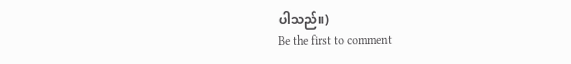ပါသည်။)
Be the first to comment